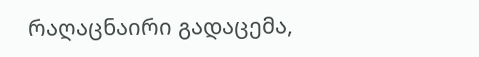რაღაცნაირი გადაცემა,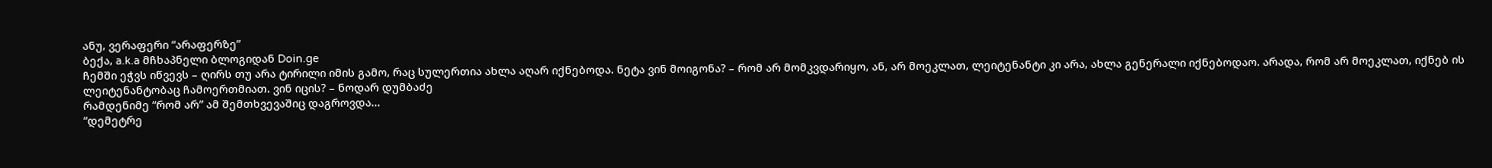ანუ, ვერაფერი “არაფერზე”
ბექა, a.k.a მჩხაპნელი ბლოგიდან Doin.ge
ჩემში ეჭვს იწვევს – ღირს თუ არა ტირილი იმის გამო, რაც სულერთია ახლა აღარ იქნებოდა. ნეტა ვინ მოიგონა? – რომ არ მომკვდარიყო, ან, არ მოეკლათ, ლეიტენანტი კი არა, ახლა გენერალი იქნებოდაო. არადა, რომ არ მოეკლათ, იქნებ ის ლეიტენანტობაც ჩამოერთმიათ. ვინ იცის? – ნოდარ დუმბაძე
რამდენიმე “რომ არ” ამ შემთხვევაშიც დაგროვდა…
“დემეტრე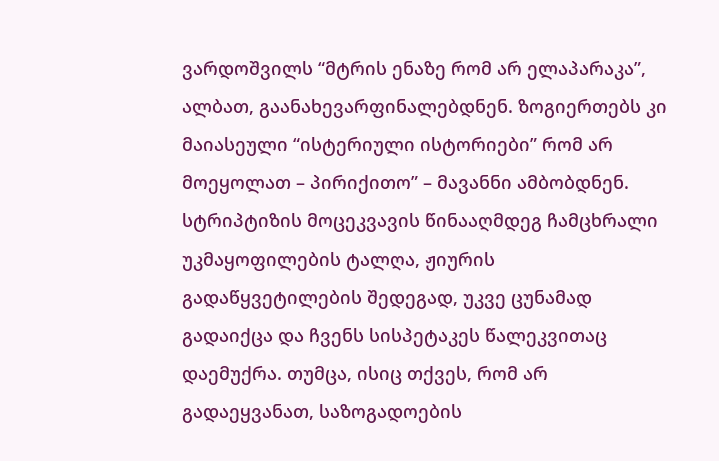ვარდოშვილს “მტრის ენაზე რომ არ ელაპარაკა”, ალბათ, გაანახევარფინალებდნენ. ზოგიერთებს კი მაიასეული “ისტერიული ისტორიები” რომ არ მოეყოლათ – პირიქითო” – მავანნი ამბობდნენ.
სტრიპტიზის მოცეკვავის წინააღმდეგ ჩამცხრალი უკმაყოფილების ტალღა, ჟიურის გადაწყვეტილების შედეგად, უკვე ცუნამად გადაიქცა და ჩვენს სისპეტაკეს წალეკვითაც დაემუქრა. თუმცა, ისიც თქვეს, რომ არ გადაეყვანათ, საზოგადოების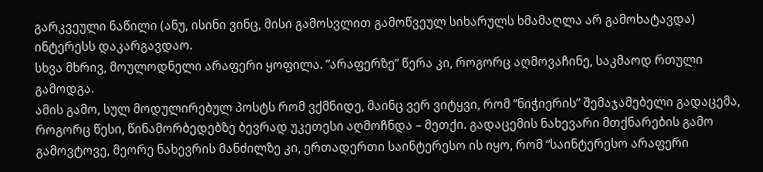გარკვეული ნაწილი (ანუ, ისინი ვინც, მისი გამოსვლით გამოწვეულ სიხარულს ხმამაღლა არ გამოხატავდა) ინტერესს დაკარგავდაო.
სხვა მხრივ, მოულოდნელი არაფერი ყოფილა. ”არაფერზე” წერა კი, როგორც აღმოვაჩინე, საკმაოდ რთული გამოდგა.
ამის გამო, სულ მოდულირებულ პოსტს რომ ვქმნიდე, მაინც ვერ ვიტყვი, რომ ”ნიჭიერის” შემაჯამებელი გადაცემა, როგორც წესი, წინამორბედებზე ბევრად უკეთესი აღმოჩნდა – მეთქი. გადაცემის ნახევარი მთქნარების გამო გამოვტოვე, მეორე ნახევრის მანძილზე კი, ერთადერთი საინტერესო ის იყო, რომ “საინტერესო არაფერი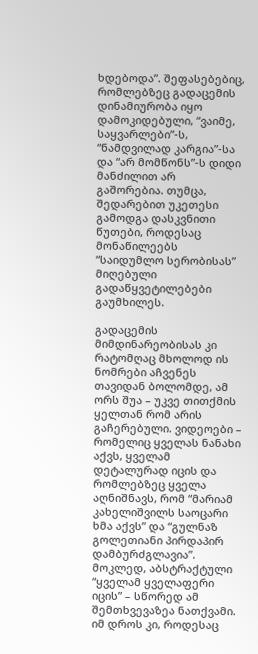ხდებოდა”. შეფასებებიც, რომლებზეც გადაცემის დინამიურობა იყო დამოკიდებული, “ვაიმე, საყვარლები”-ს, “ნამდვილად კარგია”-სა და “არ მომწონს”-ს დიდი მანძილით არ გაშორებია. თუმცა, შედარებით უკეთესი გამოდგა დასკვნითი წუთები, როდესაც მონაწილეებს “საიდუმლო სერობისას” მიღებული გადაწყვეტილებები გაუმხილეს.

გადაცემის მიმდინარეობისას კი რატომღაც მხოლოდ ის ნომრები აჩვენეს თავიდან ბოლომდე, ამ ორს შუა – უკვე თითქმის ყელთან რომ არის გაჩერებული. ვიდეოები – რომელიც ყველას ნანახი აქვს, ყველამ დეტალურად იცის და რომლებზეც ყველა აღნიშნავს, რომ “მარიამ კახელიშვილს საოცარი ხმა აქვს” და “გულნაზ გოლეთიანი პირდაპირ დამბურძგლავია”. მოკლედ, აბსტრაქტული “ყველამ ყველაფერი იცის” – სწორედ ამ შემთხვევაზეა ნათქვამი.
იმ დროს კი, როდესაც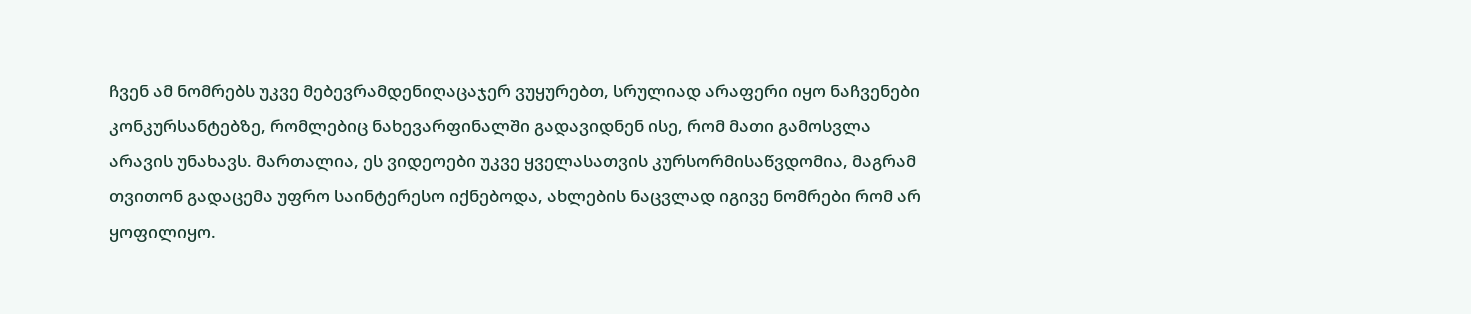ჩვენ ამ ნომრებს უკვე მებევრამდენიღაცაჯერ ვუყურებთ, სრულიად არაფერი იყო ნაჩვენები კონკურსანტებზე, რომლებიც ნახევარფინალში გადავიდნენ ისე, რომ მათი გამოსვლა არავის უნახავს. მართალია, ეს ვიდეოები უკვე ყველასათვის კურსორმისაწვდომია, მაგრამ თვითონ გადაცემა უფრო საინტერესო იქნებოდა, ახლების ნაცვლად იგივე ნომრები რომ არ ყოფილიყო.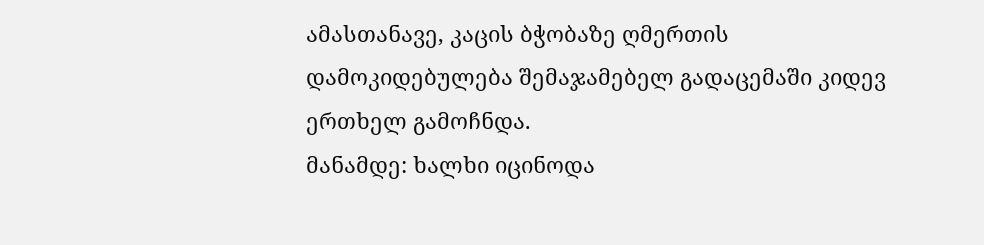ამასთანავე, კაცის ბჭობაზე ღმერთის დამოკიდებულება შემაჯამებელ გადაცემაში კიდევ ერთხელ გამოჩნდა.
მანამდე: ხალხი იცინოდა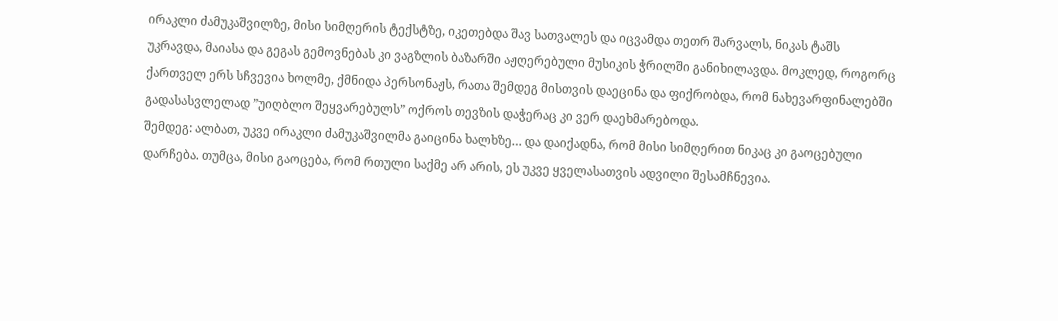ირაკლი ძამუკაშვილზე, მისი სიმღერის ტექსტზე, იკეთებდა შავ სათვალეს და იცვამდა თეთრ შარვალს, ნიკას ტაშს უკრავდა, მაიასა და გეგას გემოვნებას კი ვაგზლის ბაზარში აჟღერებული მუსიკის ჭრილში განიხილავდა. მოკლედ, როგორც ქართველ ერს სჩვევია ხოლმე, ქმნიდა პერსონაჟს, რათა შემდეგ მისთვის დაეცინა და ფიქრობდა, რომ ნახევარფინალებში გადასასვლელად ”უიღბლო შეყვარებულს” ოქროს თევზის დაჭერაც კი ვერ დაეხმარებოდა.
შემდეგ: ალბათ, უკვე ირაკლი ძამუკაშვილმა გაიცინა ხალხზე… და დაიქადნა, რომ მისი სიმღერით ნიკაც კი გაოცებული დარჩება. თუმცა, მისი გაოცება, რომ რთული საქმე არ არის, ეს უკვე ყველასათვის ადვილი შესამჩნევია.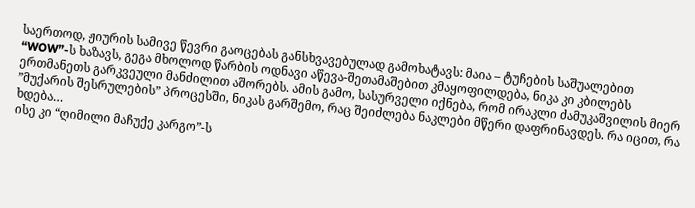საერთოდ, ჟიურის სამივე წევრი გაოცებას განსხვავებულად გამოხატავს: მაია – ტუჩების საშუალებით “WOW”-ს ხაზავს, გეგა მხოლოდ წარბის ოდნავი აწევა-შეთამაშებით კმაყოფილდება, ნიკა კი კბილებს ერთმანეთს გარკვეული მანძილით აშორებს. ამის გამო, სასურველი იქნება, რომ ირაკლი ძამუკაშვილის მიერ ”მუქარის შესრულების” პროცესში, ნიკას გარშემო, რაც შეიძლება ნაკლები მწერი დაფრინავდეს. რა იცით, რა ხდება…
ისე კი “ღიმილი მაჩუქე კარგო”-ს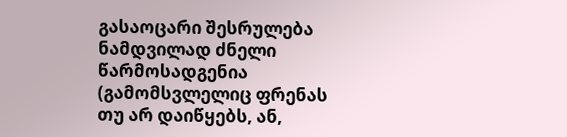გასაოცარი შესრულება ნამდვილად ძნელი წარმოსადგენია (გამომსვლელიც ფრენას თუ არ დაიწყებს, ან,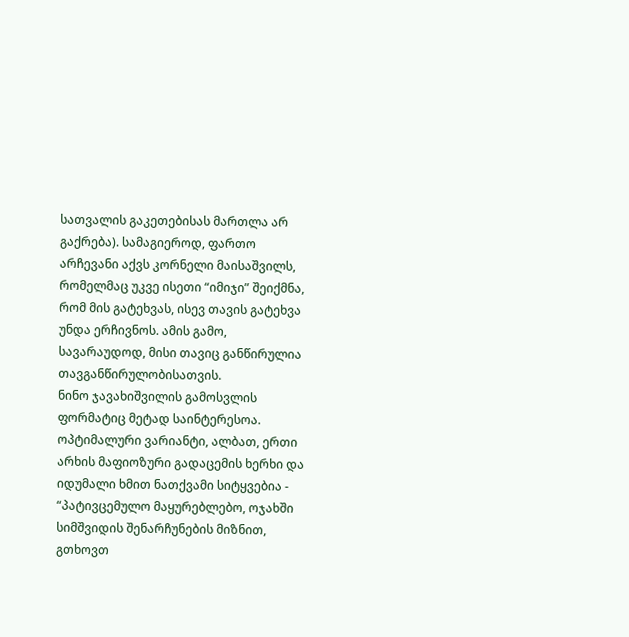სათვალის გაკეთებისას მართლა არ გაქრება). სამაგიეროდ, ფართო არჩევანი აქვს კორნელი მაისაშვილს, რომელმაც უკვე ისეთი “იმიჯი” შეიქმნა, რომ მის გატეხვას, ისევ თავის გატეხვა უნდა ერჩივნოს. ამის გამო, სავარაუდოდ, მისი თავიც განწირულია თავგანწირულობისათვის.
ნინო ჯავახიშვილის გამოსვლის ფორმატიც მეტად საინტერესოა. ოპტიმალური ვარიანტი, ალბათ, ერთი არხის მაფიოზური გადაცემის ხერხი და იდუმალი ხმით ნათქვამი სიტყვებია - “პატივცემულო მაყურებლებო, ოჯახში სიმშვიდის შენარჩუნების მიზნით, გთხოვთ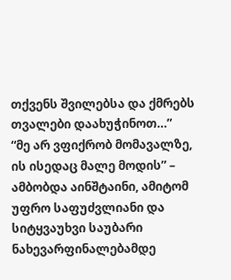თქვენს შვილებსა და ქმრებს თვალები დაახუჭინოთ…”
“მე არ ვფიქრობ მომავალზე, ის ისედაც მალე მოდის” – ამბობდა აინშტაინი, ამიტომ უფრო საფუძვლიანი და სიტყვაუხვი საუბარი ნახევარფინალებამდე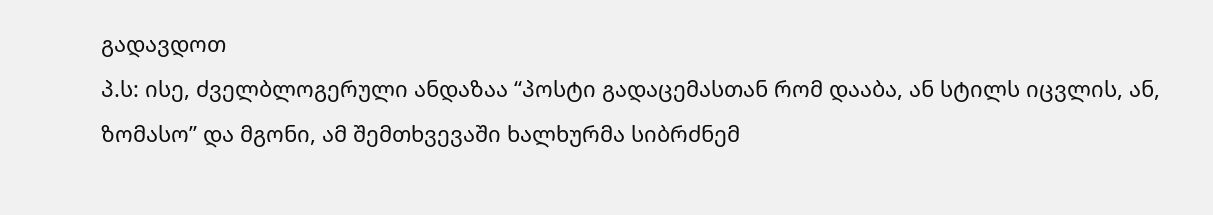გადავდოთ
პ.ს: ისე, ძველბლოგერული ანდაზაა “პოსტი გადაცემასთან რომ დააბა, ან სტილს იცვლის, ან, ზომასო” და მგონი, ამ შემთხვევაში ხალხურმა სიბრძნემ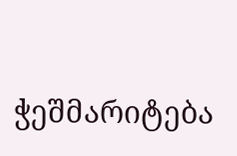ჭეშმარიტება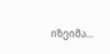იზეიმა…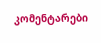კომენტარები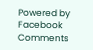Powered by Facebook Comments